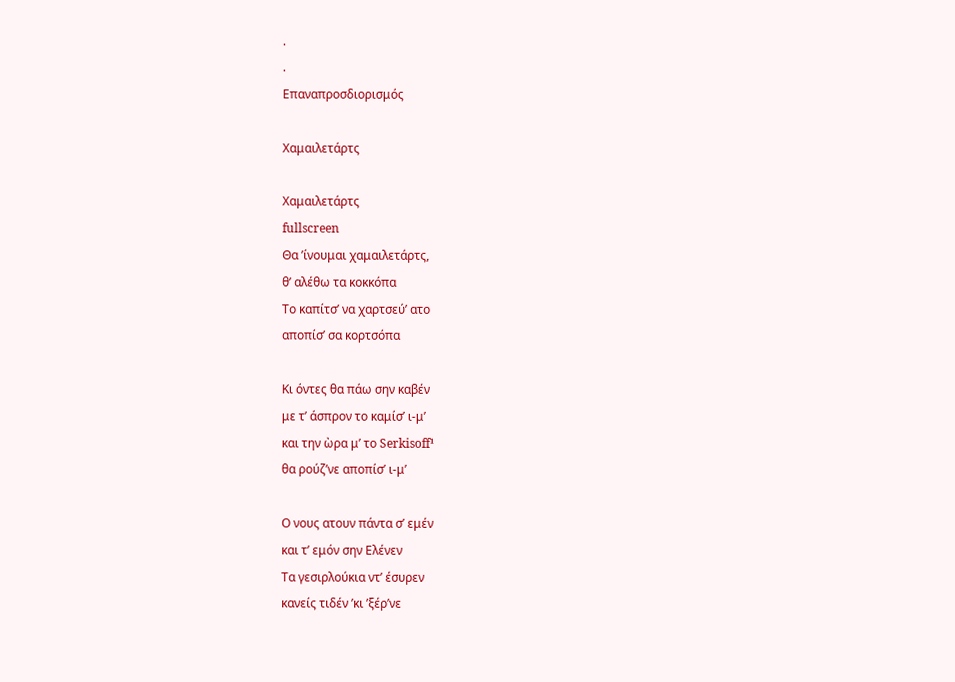.
.
Επαναπροσδιορισμός

Χαμαιλετάρτς

Χαμαιλετάρτς
fullscreen
Θα ’ίνουμαι χαμαιλετάρτς,
θ’ αλέθω τα κοκκόπα
Το καπίτσ’ να χαρτσεύ’ ατο
αποπίσ’ σα κορτσόπα

Κι όντες θα πάω σην καβέν
με τ’ άσπρον το καμίσ’ ι-μ’
και την ὼρα μ’ το Serkisoff¹
θα ρούζ’νε αποπίσ’ ι-μ’

Ο νους ατουν πάντα σ’ εμέν
και τ’ εμόν σην Ελένεν
Τα γεσιρλούκια ντ’ έσυρεν
κανείς τιδέν ’κι ’ξέρ’νε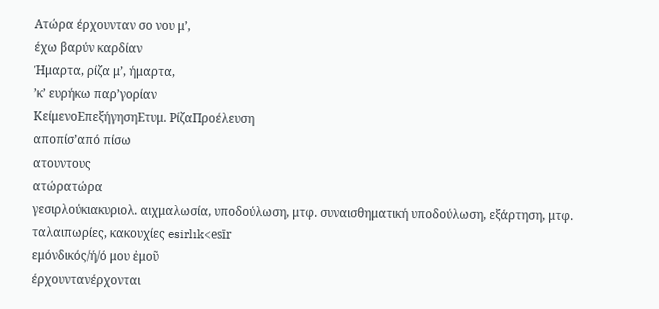Ατώρα έρχουνταν σο νου μ’,
έχω βαρύν καρδίαν
Ήμαρτα, ρίζα μ’, ήμαρτα,
’κ’ ευρήκω παρ’γορίαν
ΚείμενοΕπεξήγησηΕτυμ. ΡίζαΠροέλευση
αποπίσ’από πίσω
ατουντους
ατώρατώρα
γεσιρλούκιακυριολ. αιχμαλωσία, υποδούλωση, μτφ. συναισθηματική υποδούλωση, εξάρτηση, μτφ. ταλαιπωρίες, κακουχίες esirlık<esīr
εμόνδικός/ή/ό μου ἐμοῦ
έρχουντανέρχονται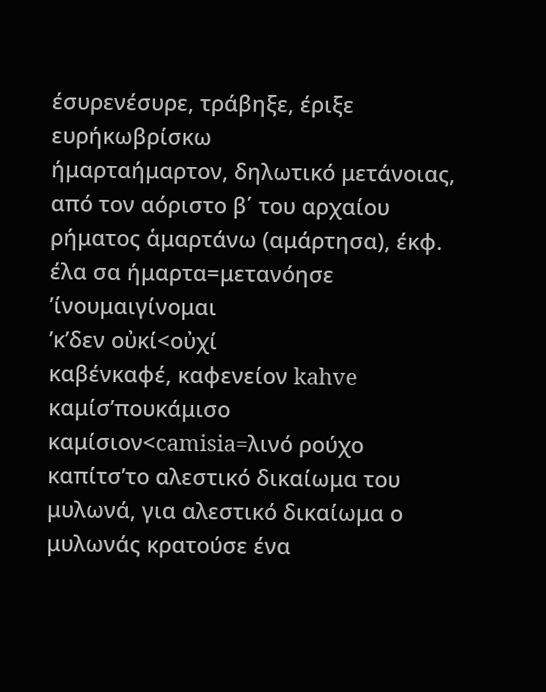έσυρενέσυρε, τράβηξε, έριξε
ευρήκωβρίσκω
ήμαρταήμαρτον, δηλωτικό μετάνοιας, από τον αόριστο β΄ του αρχαίου ρήματος ἁμαρτάνω (αμάρτησα), έκφ. έλα σα ήμαρτα=μετανόησε
’ίνουμαιγίνομαι
’κ’δεν οὐκί<οὐχί
καβένκαφέ, καφενείον kahve
καμίσ’πουκάμισο καμίσιον<camisia=λινό ρούχο
καπίτσ’το αλεστικό δικαίωμα του μυλωνά, για αλεστικό δικαίωμα ο μυλωνάς κρατούσε ένα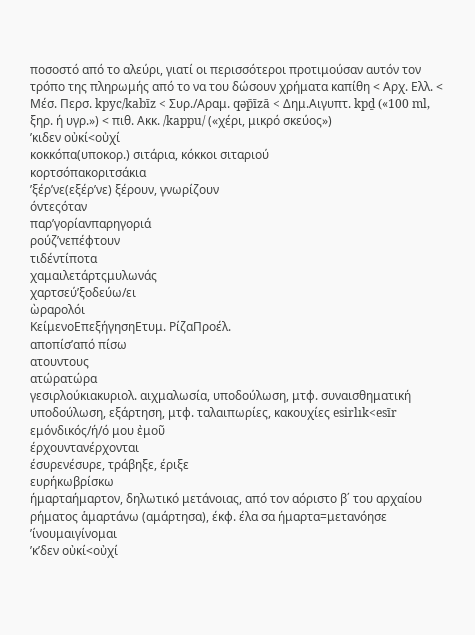ποσοστό από το αλεύρι, γιατί οι περισσότεροι προτιμούσαν αυτόν τον τρόπο της πληρωμής από το να του δώσουν χρήματα καπίθη < Αρχ. Ελλ. < Μέσ. Περσ. kpyc/kabīz < Συρ./Αραμ. qəp̄īzā < Δημ.Αιγυπτ. kpḏ («100 ml, ξηρ. ή υγρ.») < πιθ. Ακκ. /kappu/ («χέρι, μικρό σκεύος»)
’κιδεν οὐκί<οὐχί
κοκκόπα(υποκορ.) σιτάρια, κόκκοι σιταριού
κορτσόπακοριτσάκια
’ξέρ’νε(εξέρ’νε) ξέρουν, γνωρίζουν
όντεςόταν
παρ’γορίανπαρηγοριά
ρούζ’νεπέφτουν
τιδέντίποτα
χαμαιλετάρτςμυλωνάς
χαρτσεύ’ξοδεύω/ει
ὼραρολόι
ΚείμενοΕπεξήγησηΕτυμ. ΡίζαΠροέλ.
αποπίσ’από πίσω
ατουντους
ατώρατώρα
γεσιρλούκιακυριολ. αιχμαλωσία, υποδούλωση, μτφ. συναισθηματική υποδούλωση, εξάρτηση, μτφ. ταλαιπωρίες, κακουχίες esirlık<esīr
εμόνδικός/ή/ό μου ἐμοῦ
έρχουντανέρχονται
έσυρενέσυρε, τράβηξε, έριξε
ευρήκωβρίσκω
ήμαρταήμαρτον, δηλωτικό μετάνοιας, από τον αόριστο β΄ του αρχαίου ρήματος ἁμαρτάνω (αμάρτησα), έκφ. έλα σα ήμαρτα=μετανόησε
’ίνουμαιγίνομαι
’κ’δεν οὐκί<οὐχί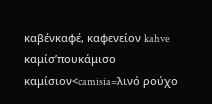καβένκαφέ, καφενείον kahve
καμίσ’πουκάμισο καμίσιον<camisia=λινό ρούχο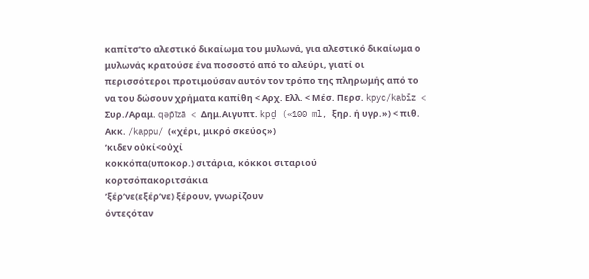καπίτσ’το αλεστικό δικαίωμα του μυλωνά, για αλεστικό δικαίωμα ο μυλωνάς κρατούσε ένα ποσοστό από το αλεύρι, γιατί οι περισσότεροι προτιμούσαν αυτόν τον τρόπο της πληρωμής από το να του δώσουν χρήματα καπίθη < Αρχ. Ελλ. < Μέσ. Περσ. kpyc/kabīz < Συρ./Αραμ. qəp̄īzā < Δημ.Αιγυπτ. kpḏ («100 ml, ξηρ. ή υγρ.») < πιθ. Ακκ. /kappu/ («χέρι, μικρό σκεύος»)
’κιδεν οὐκί<οὐχί
κοκκόπα(υποκορ.) σιτάρια, κόκκοι σιταριού
κορτσόπακοριτσάκια
’ξέρ’νε(εξέρ’νε) ξέρουν, γνωρίζουν
όντεςόταν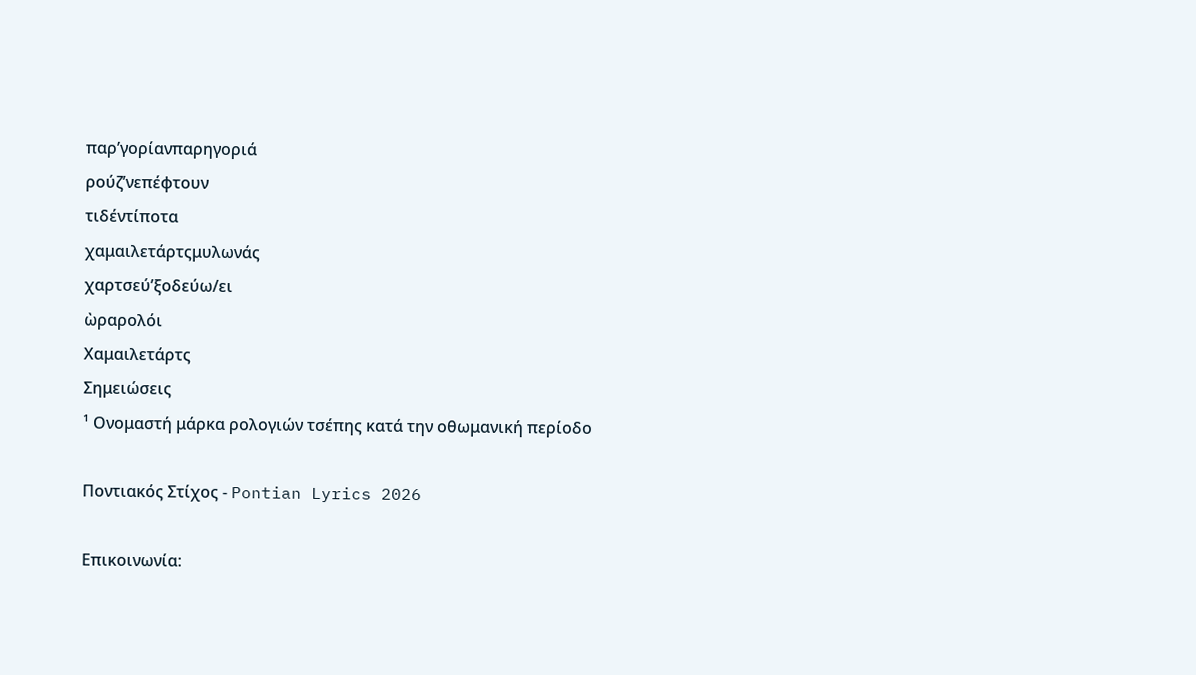παρ’γορίανπαρηγοριά
ρούζ’νεπέφτουν
τιδέντίποτα
χαμαιλετάρτςμυλωνάς
χαρτσεύ’ξοδεύω/ει
ὼραρολόι
Χαμαιλετάρτς
Σημειώσεις
¹ Ονομαστή μάρκα ρολογιών τσέπης κατά την οθωμανική περίοδο

Ποντιακός Στίχος - Pontian Lyrics 2026

Επικοινωνία: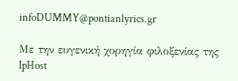infoDUMMY@pontianlyrics.gr

Με την ευγενική χορηγία φιλοξενίας της IpHost